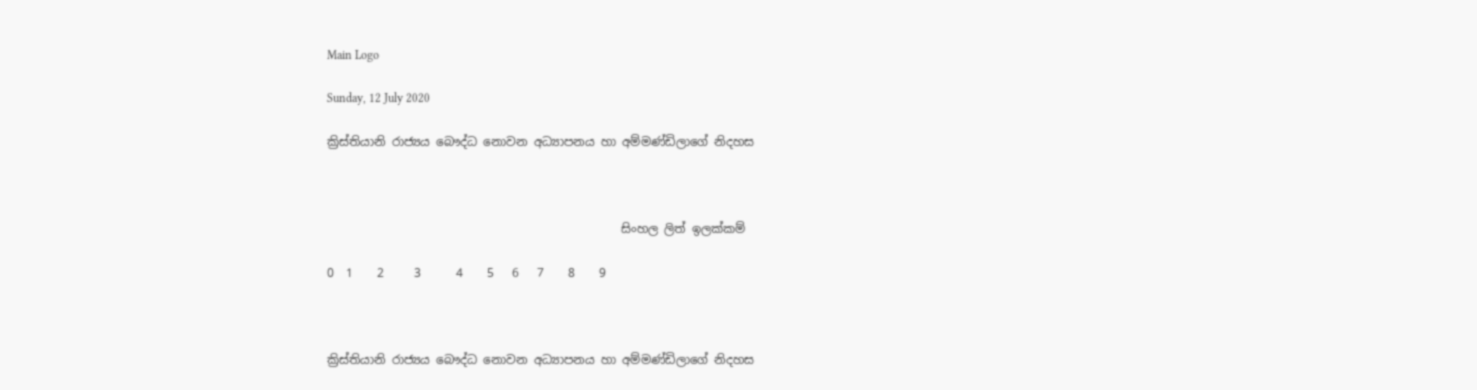Main Logo

Sunday, 12 July 2020

ක්‍රිස්තියානි රාජ්‍යය බෞද්ධ නොවන අධ්‍යාපනය හා අම්මණ්ඩිලාගේ නිදහස



                                                 සිංහල ලිත් ඉලක්කම්

0  1    2     3      4    5   6   7    8    9



ක්‍රිස්තියානි රාජ්‍යය බෞද්ධ නොවන අධ්‍යාපනය හා අම්මණ්ඩිලාගේ නිදහස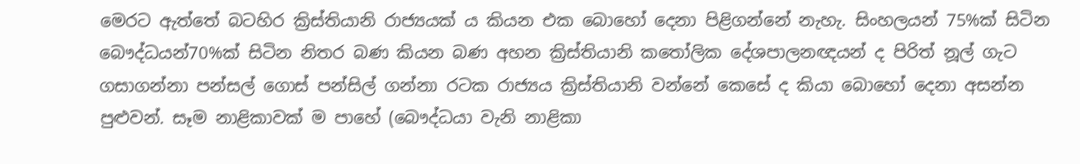මෙරට ඇත්තේ බටහිර ක්‍රිස්තියානි රාජ්‍යයක් ය කියන එක බොහෝ දෙනා පිළිගන්නේ නැහැ. සිංහලයන් 75%ක් සිටින බෞද්ධයන්70%ක් සිටින නිතර බණ කියන බණ අහන ක්‍රිස්තියානි කතෝලික දේශපාලනඥයන් ද පිරිත් නූල් ගැට ගසාගන්නා පන්සල් ගොස් පන්සිල් ගන්නා රටක රාජ්‍යය ක්‍රිස්තියානි වන්නේ කෙසේ ද කියා බොහෝ දෙනා අසන්න පුළුවන්. සෑම නාළිකාවක් ම පාහේ (බෞද්ධයා වැනි නාළිකා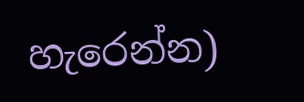හැරෙන්න)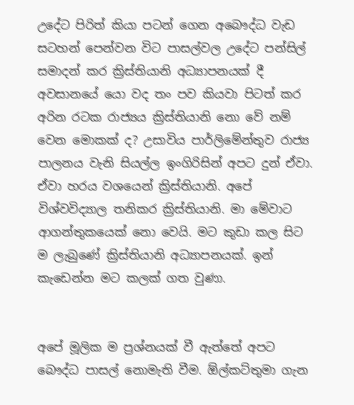උදේට පිරිත් කියා පටන් ගෙන අබෞද්ධ වැඩ සටහන් පෙන්වන විට පාසල්වල උදේට පන්සිල් සමාදන් කර ක්‍රිස්තියානි අධ්‍යාපනයක් දී අවසානයේ යො වද තං පව කියවා පිටත් කර අරින රටක රාජ්‍යය ක්‍රිස්තියානි නො වේ නම් වෙන මොකක් ද? උසාවිය පාර්ලිමේන්තුව රාජ්‍ය පාලනය වැනි සියල්ල ඉංගිරිසින් අපට දුන් ඒවා. ඒවා හරය වශයෙන් ක්‍රිස්තියානි. අපේ විශ්වවිද්‍යාල තනිකර ක්‍රිස්තියානි. මා මේවාට ආගන්තුකයෙක් නො වෙයි. මට කුඩා කල සිට ම ලැබුණේ ක්‍රිස්තියානි අධ්‍යාපනයක්. ඉන් කැඩෙන්න මට කලක් ගත වුණා.


අපේ මූලික ම ප්‍රශ්නයක් වී ඇත්තේ අපට බෞද්ධ පාසල් නොමැති වීම. ඕල්කට්තුමා ගැන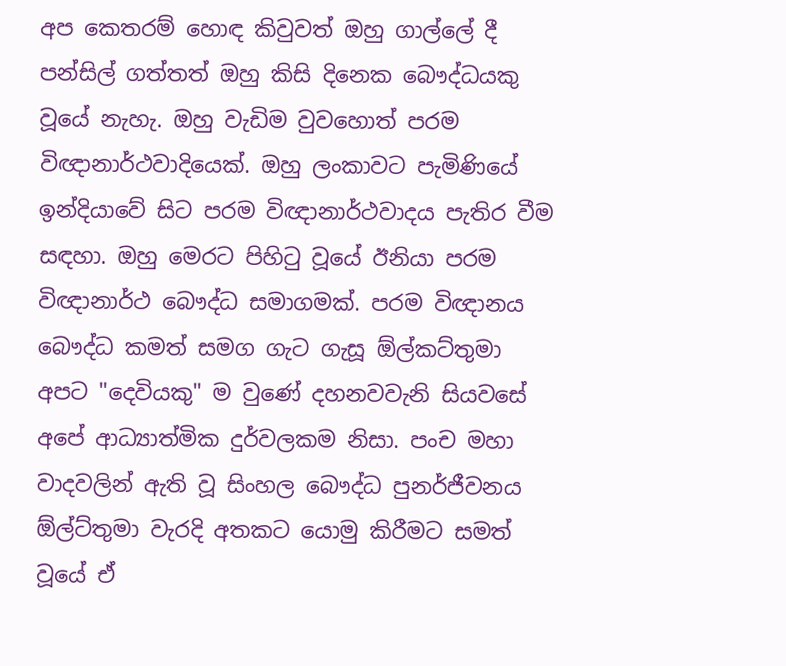අප කෙතරම් හොඳ කිවුවත් ඔහු ගාල්ලේ දී පන්සිල් ගත්තත් ඔහු කිසි දිනෙක බෞද්ධයකු වූයේ නැහැ. ඔහු වැඩිම වුවහොත් පරම විඥානාර්ථවාදියෙක්. ඔහු ලංකාවට පැමිණියේ ඉන්දියාවේ සිට පරම විඥානාර්ථවාදය පැතිර වීම සඳහා. ඔහු මෙරට පිහිටු වූයේ ඊනියා පරම විඥානාර්ථ බෞද්ධ සමාගමක්. පරම විඥානය බෞද්ධ කමත් සමග ගැට ගැසූ ඕල්කට්තුමා අපට "දෙවියකු" ම වුණේ දහනවවැනි සියවසේ අපේ ආධ්‍යාත්මික දුර්වලකම නිසා. පංච මහා වාදවලින් ඇති වූ සිංහල බෞද්ධ පුනර්ජීවනය ඕල්ට්තුමා වැරදි අතකට යොමු කිරීමට සමත් වූයේ ඒ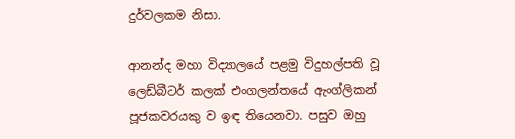දුර්වලකම නිසා.

ආනන්ද මහා විද්‍යාලයේ පළමු විදුහල්පති වූ ලෙඩ්බීටර් කලක් එංගලන්තයේ ඇංග්ලිකන් පූජකවරයකු ව ඉඳ තියෙනවා. පසුව ඔහු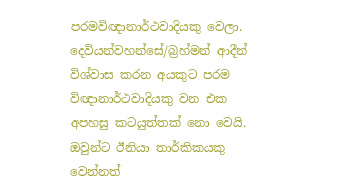පරමවිඥානාර්ථවාදියකු වෙලා. දෙවියන්වහන්සේ/බ්‍රහ්මන් ආදීන් විශ්වාස කරන අයකුට පරම විඥානාර්ථවාදියකු වන එක අපහසු කටයුත්තක් නො වෙයි. ඔවුන්ට ඊනියා තාර්කිකයකු වෙන්නත්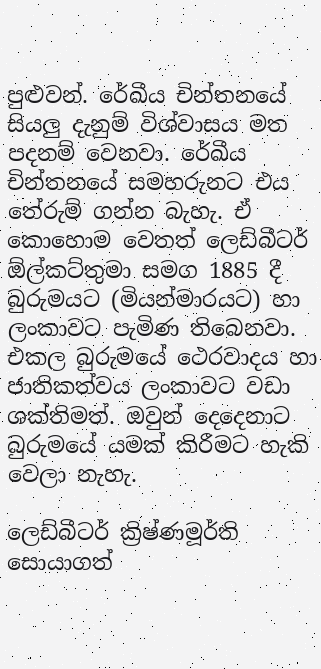පුළුවන්. රේඛීය චින්තනයේ සියලු දැනුම් විශ්වාසය මත පදනම් වෙනවා. රේඛීය චින්තනයේ සමහරුනට එය තේරුම් ගන්න බැහැ. ඒ කොහොම වෙතත් ලෙඩ්බීටර් ඕල්කට්තුමා සමග 1885 දී බුරුමයට (මියන්මාරයට) හා ලංකාවට පැමිණ තිබෙනවා. එකල බුරුමයේ ථෙරවාදය හා ජාතිකත්වය ලංකාවට වඩා ශක්තිමත්. ඔවුන් දෙදෙනාට බුරුමයේ යමක් කිරීමට හැකි වෙලා නැහැ.

ලෙඩ්බීටර් ක්‍රිෂ්ණමූර්ති සොයාගත්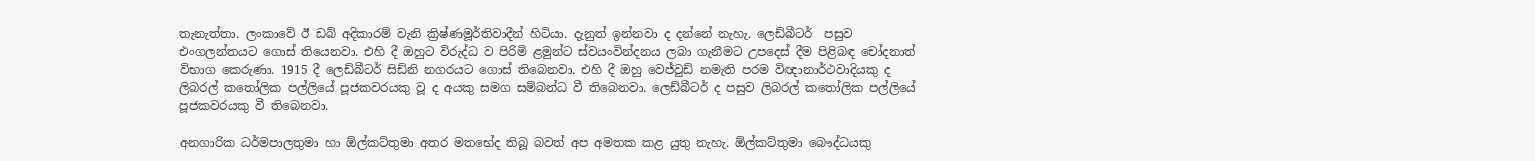තැනැත්තා. ලංකාවේ ඊ ඩබ් අදිකාරම් වැනි ක්‍රිෂ්ණමූර්තිවාදීන් හිටියා. දැනුත් ඉන්නවා ද දන්නේ නැහැ. ලෙඩ්බීටර්  පසුව එංගලන්තයට ගොස් තියෙනවා. එහි දී ඔහුට විරුද්ධ ව පිරිමි ළමුන්ට ස්වයංවින්දනය ලබා ගැනීමට උපදෙස් දීම පිළිබඳ චෝදනාත් විභාග කෙරුණා. 1915 දී ලෙඩ්බීටර් සිඩ්නි නගරයට ගොස් තිබෙනවා. එහි දී ඔහු වෙජ්වුඩ් නමැති පරම විඥානාර්ථවාදියකු ද ලිබරල් කතෝලික පල්ලියේ පූජකවරයකු වූ ද අයකු සමග සම්බන්ධ වී තිබෙනවා. ලෙඩ්බීටර් ද පසුව ලිබරල් කතෝලික පල්ලියේ පූජකවරයකු වී තිබෙනවා.

අනගාරික ධර්මපාලතුමා හා ඕල්කට්තුමා අතර මතභේද තිබූ බවත් අප අමතක කළ යුතු නැහැ. ඕල්කට්තුමා බෞද්ධයකු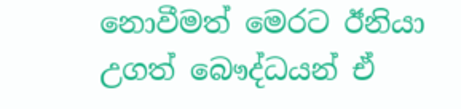නොවීමත් මෙරට ඊනියා උගත් බෞද්ධයන් ඒ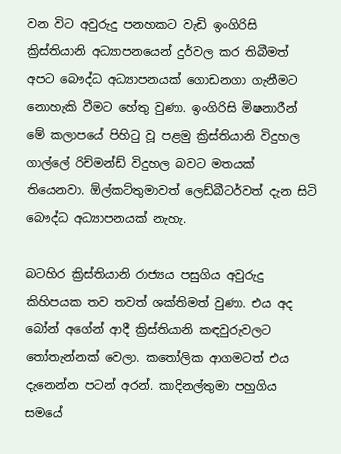වන විට අවුරුදු පනහකට වැඩි ඉංගිරිසි ක්‍රිස්තියානි අධ්‍යාපනයෙන් දුර්වල කර තිබීමත් අපට බෞද්ධ අධ්‍යාපනයක් ගොඩනගා ගැනීමට නොහැකි වීමට හේතු වුණා. ඉංගිරිසි මිෂනාරීන් මේ කලාපයේ පිහිටු වූ පළමු ක්‍රිස්තියානි විදුහල ගාල්ලේ රිච්මන්ඩ් විදුහල බවට මතයක් තියෙනවා. ඕල්කට්තුමාවත් ලෙඩ්බීටර්වත් දැන සිටි බෞද්ධ අධ්‍යාපනයක් නැහැ.

බටහිර ක්‍රිස්තියානි රාජ්‍යය පසුගිය අවුරුදු කිහිපයක තව තවත් ශක්තිමත් වුණා. එය අද බෝන් අගේන් ආදී ක්‍රිස්තියානි කඳවුරුවලට තෝතැන්නක් වෙලා. කතෝලික ආගමටත් එය දැනෙන්න පටන් අරන්. කාදිනල්තුමා පහුගිය සමයේ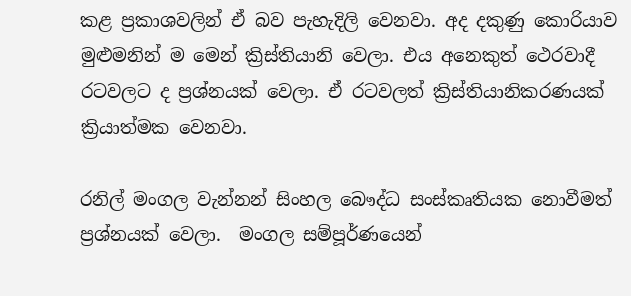කළ ප්‍රකාශවලින් ඒ බව පැහැදිලි වෙනවා. අද දකුණු කොරියාව මුළුමනින් ම මෙන් ක්‍රිස්තියානි වෙලා. එය අනෙකුත් ථෙරවාදී රටවලට ද ප්‍රශ්නයක් වෙලා. ඒ රටවලත් ක්‍රිස්තියානිකරණයක් ක්‍රියාත්මක වෙනවා.

රනිල් මංගල වැන්නන් සිංහල බෞද්ධ සංස්කෘතියක නොවීමත් ප්‍රශ්නයක් වෙලා.  මංගල සම්පූර්ණයෙන්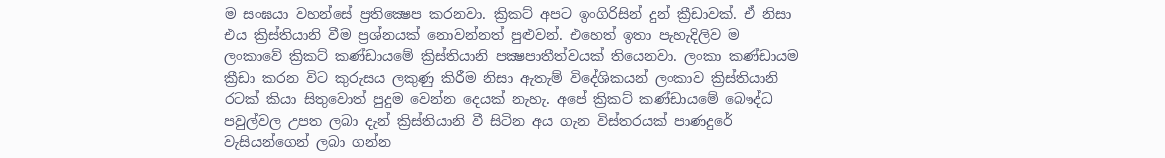ම සංඝයා වහන්සේ ප්‍රතික්‍ෂෙප කරනවා. ක්‍රිකට් අපට ඉංගිරිසින් දුන් ක්‍රීඩාවක්. ඒ නිසා එය ක්‍රිස්තියානි වීම ප්‍රශ්නයක් නොවන්නත් පුළුවන්. එහෙත් ඉතා පැහැදිලිව ම ලංකාවේ ක්‍රිකට් කණ්ඩායමේ ක්‍රිස්තියානි පක්‍ෂපාතීත්වයක් තියෙනවා. ලංකා කණ්ඩායම ක්‍රීඩා කරන විට කුරුසය ලකුණු කිරීම නිසා ඇතැම් විදේශිකයන් ලංකාව ක්‍රිස්තියානි රටක් කියා සිතුවොත් පුදුම වෙන්න දෙයක් නැහැ. අපේ ක්‍රිකට් කණ්ඩායමේ බෞද්ධ පවුල්වල උපත ලබා දැන් ක්‍රිස්තියානි වී සිටින අය ගැන විස්තරයක් පාණදුරේ වැසියන්ගෙන් ලබා ගන්න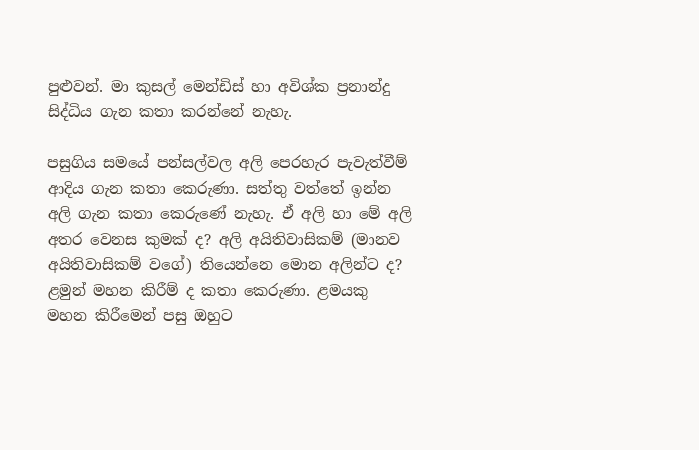පුළුවන්. මා කුසල් මෙන්ඩිස් හා අවිශ්ක ප්‍රනාන්දු සිද්ධිය ගැන කතා කරන්නේ නැහැ.

පසුගිය සමයේ පන්සල්වල අලි පෙරහැර පැවැත්වීම් ආදිය ගැන කතා කෙරුණා. සත්තු වත්තේ ඉන්න අලි ගැන කතා කෙරුණේ නැහැ. ඒ අලි හා මේ අලි අතර වෙනස කුමක් ද? අලි අයිතිවාසිකම් (මානව අයිතිවාසිකම් වගේ) තියෙන්නෙ මොන අලින්ට ද? ළමුන් මහන කිරීම් ද කතා කෙරුණා. ළමයකු මහන කිරීමෙන් පසු ඔහුට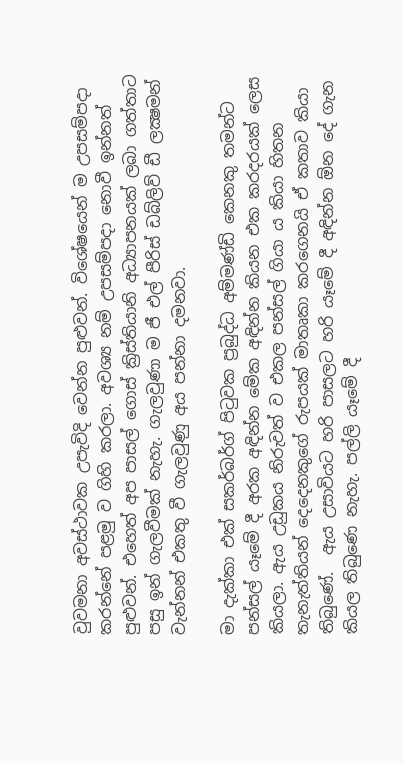වුවමනා අවස්ථාවක උපැවිදි වෙන්න පුළුවන්. විශේෂයෙන් ම උපසම්පදා කරන්නේ පළමු ව ගිහි කරලා. අවශ්‍ය නම් උපසම්පදා නොවී ඉන්නත් පුළුවන්. එහෙත් අප පාසල් ගොස් ක්‍රිස්තියානි අධ්‍යාපනයක් ලබා ගත්තාට පසු ඉන් ගැලවීමක් නැහැ. ගැලවුණා ම ජී එල් පීරිස් ඩබ්ලිව් ඩී ලක්‍ෂමන් වැන්නන් එකතු වී ගැලවුණු අය පන්නා දමනවා.

මා දැක්කා එක් සකර්බර්ග් පිටුවක ප්‍රබුද්ධ අම්මණ්ඩි කෙනකු තමන්ට පන්සල් යෑමේ දී අරක අඳින්න මේක අඳින්න කියන එක කරදරයක් ලෙස කියලා. ඇය උඩුකය නිරුවත් ව එකල පන්සල් ගියා ය කියා හිතන තැනැත්තියන් දෙදෙනකුගේ රුපයක් මාතෘකා කරගෙනයි ඒ කතාව කියා තිබුණේ.  ඇය උසාවියට හරි පාසලට හරි යෑමේ දී අඳින්න ඕන දේ ගැන කියල තිබුණෙ නැහැ. පල්ලි යෑමේ දී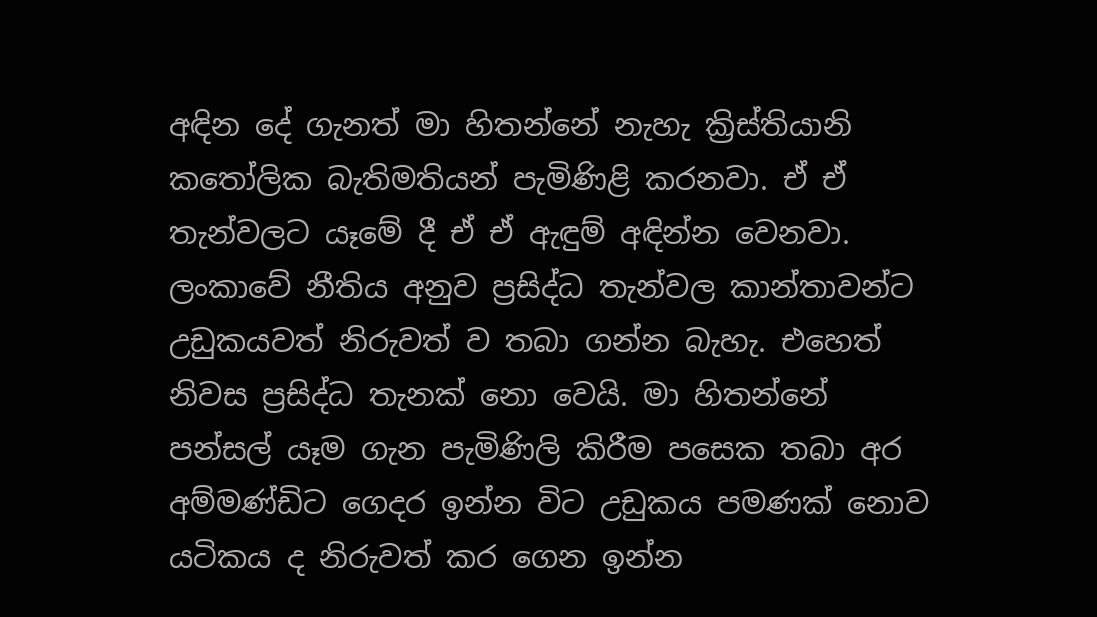අඳින දේ ගැනත් මා හිතන්නේ නැහැ ක්‍රිස්තියානි කතෝලික බැතිමතියන් පැමිණිළි කරනවා. ඒ ඒ තැන්වලට යෑමේ දී ඒ ඒ ඇඳුම් අඳින්න වෙනවා. ලංකාවේ නීතිය අනුව ප්‍රසිද්ධ තැන්වල කාන්තාවන්ට උඩුකයවත් නිරුවත් ව තබා ගන්න බැහැ. එහෙත් නිවස ප්‍රසිද්ධ තැනක් නො වෙයි. මා හිතන්නේ පන්සල් යෑම ගැන පැමිණිලි කිරීම පසෙක තබා අර අම්මණ්ඩිට ගෙදර ඉන්න විට උඩුකය පමණක් නොව යටිකය ද නිරුවත් කර ගෙන ඉන්න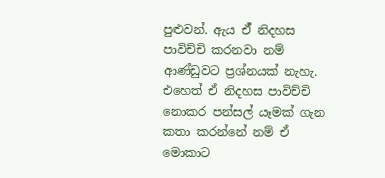පුළුවන්. ඇය ඒ් නිදහස පාවිච්චි කරනවා නම් ආණ්ඩුවට ප්‍රශ්නයක් නැහැ. එහෙත් ඒ නිදහස පාවිච්චි නොකර පන්සල් යෑමක් ගැන කතා කරන්නේ නම් ඒ මොකාට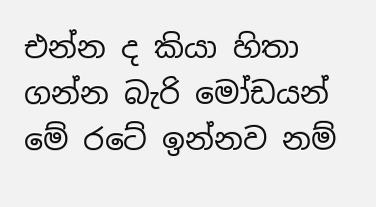එන්න ද කියා හිතා ගන්න බැරි මෝඩයන් මේ රටේ ඉන්නව නම්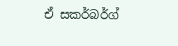ඒ සකර්බර්ග්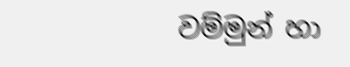වම්මුන් හා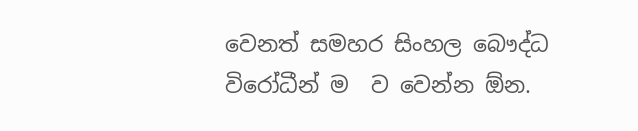වෙනත් සමහර සිංහල බෞද්ධ විරෝධීන් ම  ව වෙන්න ඕන.